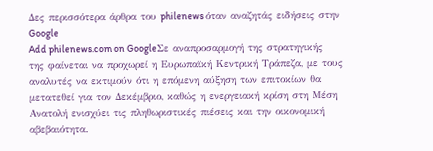Δες περισσότερα άρθρα του philenews όταν αναζητάς ειδήσεις στην Google
Add philenews.com on GoogleΣε αναπροσαρμογή της στρατηγικής της φαίνεται να προχωρεί η Ευρωπαϊκή Κεντρική Τράπεζα, με τους αναλυτές να εκτιμούν ότι η επόμενη αύξηση των επιτοκίων θα μετατεθεί για τον Δεκέμβριο, καθώς η ενεργειακή κρίση στη Μέση Ανατολή ενισχύει τις πληθωριστικές πιέσεις και την οικονομική αβεβαιότητα.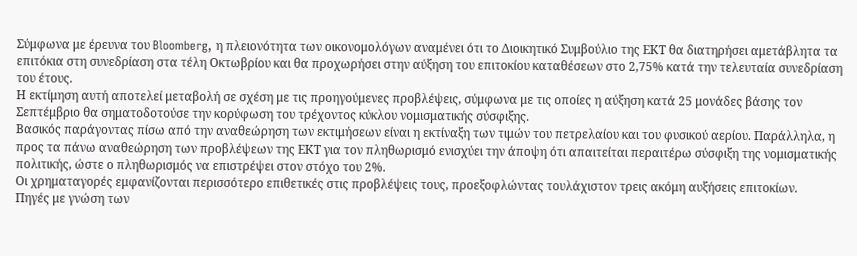Σύμφωνα με έρευνα του Bloomberg, η πλειονότητα των οικονομολόγων αναμένει ότι το Διοικητικό Συμβούλιο της ΕΚΤ θα διατηρήσει αμετάβλητα τα επιτόκια στη συνεδρίαση στα τέλη Οκτωβρίου και θα προχωρήσει στην αύξηση του επιτοκίου καταθέσεων στο 2,75% κατά την τελευταία συνεδρίαση του έτους.
Η εκτίμηση αυτή αποτελεί μεταβολή σε σχέση με τις προηγούμενες προβλέψεις, σύμφωνα με τις οποίες η αύξηση κατά 25 μονάδες βάσης τον Σεπτέμβριο θα σηματοδοτούσε την κορύφωση του τρέχοντος κύκλου νομισματικής σύσφιξης.
Βασικός παράγοντας πίσω από την αναθεώρηση των εκτιμήσεων είναι η εκτίναξη των τιμών του πετρελαίου και του φυσικού αερίου. Παράλληλα, η προς τα πάνω αναθεώρηση των προβλέψεων της ΕΚΤ για τον πληθωρισμό ενισχύει την άποψη ότι απαιτείται περαιτέρω σύσφιξη της νομισματικής πολιτικής, ώστε ο πληθωρισμός να επιστρέψει στον στόχο του 2%.
Οι χρηματαγορές εμφανίζονται περισσότερο επιθετικές στις προβλέψεις τους, προεξοφλώντας τουλάχιστον τρεις ακόμη αυξήσεις επιτοκίων.
Πηγές με γνώση των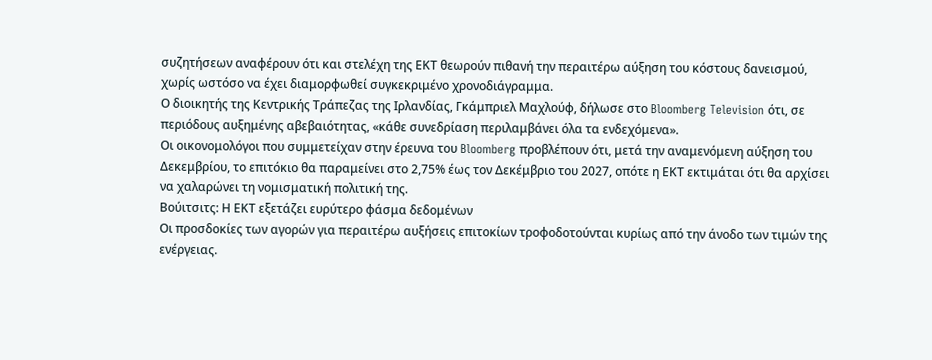συζητήσεων αναφέρουν ότι και στελέχη της ΕΚΤ θεωρούν πιθανή την περαιτέρω αύξηση του κόστους δανεισμού, χωρίς ωστόσο να έχει διαμορφωθεί συγκεκριμένο χρονοδιάγραμμα.
Ο διοικητής της Κεντρικής Τράπεζας της Ιρλανδίας, Γκάμπριελ Μαχλούφ, δήλωσε στο Bloomberg Television ότι, σε περιόδους αυξημένης αβεβαιότητας, «κάθε συνεδρίαση περιλαμβάνει όλα τα ενδεχόμενα».
Οι οικονομολόγοι που συμμετείχαν στην έρευνα του Bloomberg προβλέπουν ότι, μετά την αναμενόμενη αύξηση του Δεκεμβρίου, το επιτόκιο θα παραμείνει στο 2,75% έως τον Δεκέμβριο του 2027, οπότε η ΕΚΤ εκτιμάται ότι θα αρχίσει να χαλαρώνει τη νομισματική πολιτική της.
Βούιτσιτς: Η ΕΚΤ εξετάζει ευρύτερο φάσμα δεδομένων
Οι προσδοκίες των αγορών για περαιτέρω αυξήσεις επιτοκίων τροφοδοτούνται κυρίως από την άνοδο των τιμών της ενέργειας.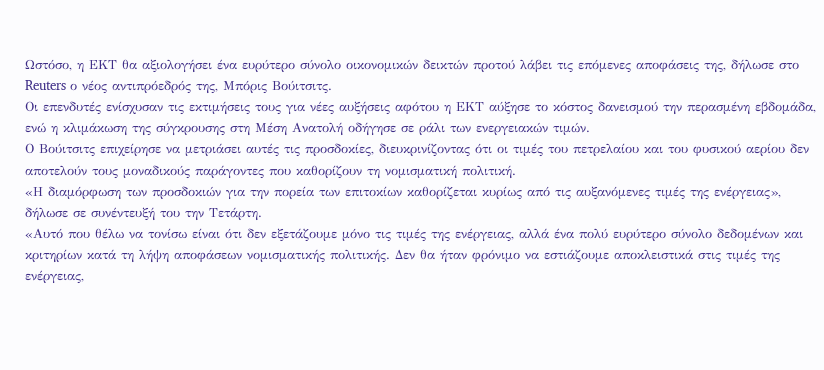Ωστόσο, η ΕΚΤ θα αξιολογήσει ένα ευρύτερο σύνολο οικονομικών δεικτών προτού λάβει τις επόμενες αποφάσεις της, δήλωσε στο Reuters ο νέος αντιπρόεδρός της, Μπόρις Βούιτσιτς.
Οι επενδυτές ενίσχυσαν τις εκτιμήσεις τους για νέες αυξήσεις αφότου η ΕΚΤ αύξησε το κόστος δανεισμού την περασμένη εβδομάδα, ενώ η κλιμάκωση της σύγκρουσης στη Μέση Ανατολή οδήγησε σε ράλι των ενεργειακών τιμών.
Ο Βούιτσιτς επιχείρησε να μετριάσει αυτές τις προσδοκίες, διευκρινίζοντας ότι οι τιμές του πετρελαίου και του φυσικού αερίου δεν αποτελούν τους μοναδικούς παράγοντες που καθορίζουν τη νομισματική πολιτική.
«Η διαμόρφωση των προσδοκιών για την πορεία των επιτοκίων καθορίζεται κυρίως από τις αυξανόμενες τιμές της ενέργειας», δήλωσε σε συνέντευξή του την Τετάρτη.
«Αυτό που θέλω να τονίσω είναι ότι δεν εξετάζουμε μόνο τις τιμές της ενέργειας, αλλά ένα πολύ ευρύτερο σύνολο δεδομένων και κριτηρίων κατά τη λήψη αποφάσεων νομισματικής πολιτικής. Δεν θα ήταν φρόνιμο να εστιάζουμε αποκλειστικά στις τιμές της ενέργειας,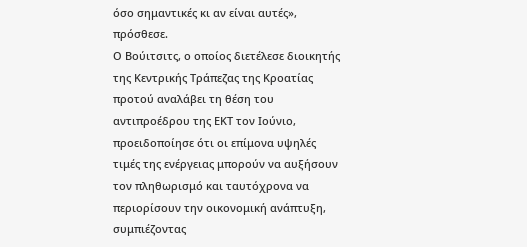όσο σημαντικές κι αν είναι αυτές», πρόσθεσε.
Ο Βούιτσιτς, ο οποίος διετέλεσε διοικητής της Κεντρικής Τράπεζας της Κροατίας προτού αναλάβει τη θέση του αντιπροέδρου της ΕΚΤ τον Ιούνιο, προειδοποίησε ότι οι επίμονα υψηλές τιμές της ενέργειας μπορούν να αυξήσουν τον πληθωρισμό και ταυτόχρονα να περιορίσουν την οικονομική ανάπτυξη, συμπιέζοντας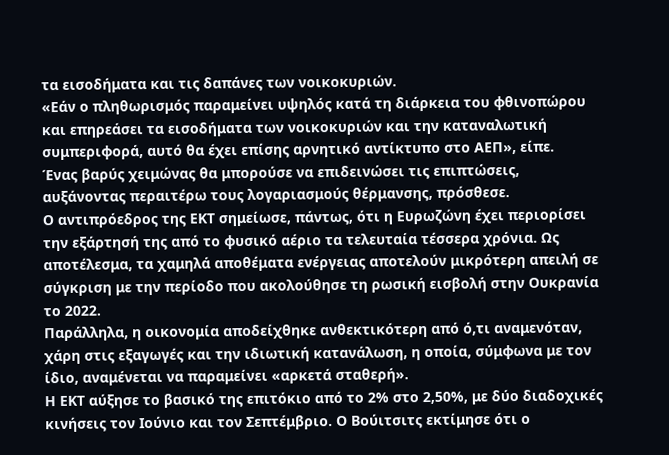τα εισοδήματα και τις δαπάνες των νοικοκυριών.
«Εάν ο πληθωρισμός παραμείνει υψηλός κατά τη διάρκεια του φθινοπώρου και επηρεάσει τα εισοδήματα των νοικοκυριών και την καταναλωτική συμπεριφορά, αυτό θα έχει επίσης αρνητικό αντίκτυπο στο ΑΕΠ», είπε.
Ένας βαρύς χειμώνας θα μπορούσε να επιδεινώσει τις επιπτώσεις, αυξάνοντας περαιτέρω τους λογαριασμούς θέρμανσης, πρόσθεσε.
Ο αντιπρόεδρος της ΕΚΤ σημείωσε, πάντως, ότι η Ευρωζώνη έχει περιορίσει την εξάρτησή της από το φυσικό αέριο τα τελευταία τέσσερα χρόνια. Ως αποτέλεσμα, τα χαμηλά αποθέματα ενέργειας αποτελούν μικρότερη απειλή σε σύγκριση με την περίοδο που ακολούθησε τη ρωσική εισβολή στην Ουκρανία το 2022.
Παράλληλα, η οικονομία αποδείχθηκε ανθεκτικότερη από ό,τι αναμενόταν, χάρη στις εξαγωγές και την ιδιωτική κατανάλωση, η οποία, σύμφωνα με τον ίδιο, αναμένεται να παραμείνει «αρκετά σταθερή».
Η ΕΚΤ αύξησε το βασικό της επιτόκιο από το 2% στο 2,50%, με δύο διαδοχικές κινήσεις τον Ιούνιο και τον Σεπτέμβριο. Ο Βούιτσιτς εκτίμησε ότι ο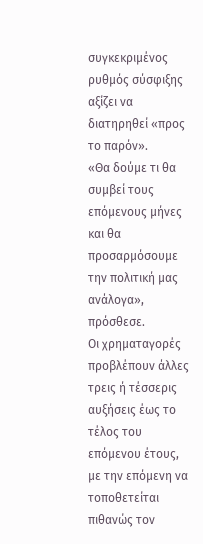συγκεκριμένος ρυθμός σύσφιξης αξίζει να διατηρηθεί «προς το παρόν».
«Θα δούμε τι θα συμβεί τους επόμενους μήνες και θα προσαρμόσουμε την πολιτική μας ανάλογα», πρόσθεσε.
Οι χρηματαγορές προβλέπουν άλλες τρεις ή τέσσερις αυξήσεις έως το τέλος του επόμενου έτους, με την επόμενη να τοποθετείται πιθανώς τον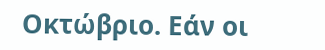Οκτώβριο. Εάν οι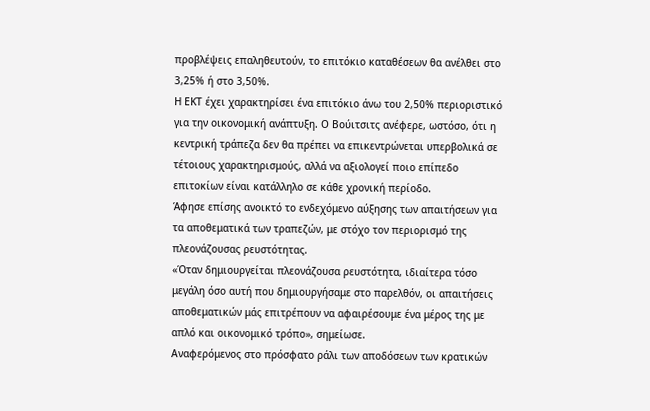προβλέψεις επαληθευτούν, το επιτόκιο καταθέσεων θα ανέλθει στο 3,25% ή στο 3,50%.
Η ΕΚΤ έχει χαρακτηρίσει ένα επιτόκιο άνω του 2,50% περιοριστικό για την οικονομική ανάπτυξη. Ο Βούιτσιτς ανέφερε, ωστόσο, ότι η κεντρική τράπεζα δεν θα πρέπει να επικεντρώνεται υπερβολικά σε τέτοιους χαρακτηρισμούς, αλλά να αξιολογεί ποιο επίπεδο επιτοκίων είναι κατάλληλο σε κάθε χρονική περίοδο.
Άφησε επίσης ανοικτό το ενδεχόμενο αύξησης των απαιτήσεων για τα αποθεματικά των τραπεζών, με στόχο τον περιορισμό της πλεονάζουσας ρευστότητας.
«Όταν δημιουργείται πλεονάζουσα ρευστότητα, ιδιαίτερα τόσο μεγάλη όσο αυτή που δημιουργήσαμε στο παρελθόν, οι απαιτήσεις αποθεματικών μάς επιτρέπουν να αφαιρέσουμε ένα μέρος της με απλό και οικονομικό τρόπο», σημείωσε.
Αναφερόμενος στο πρόσφατο ράλι των αποδόσεων των κρατικών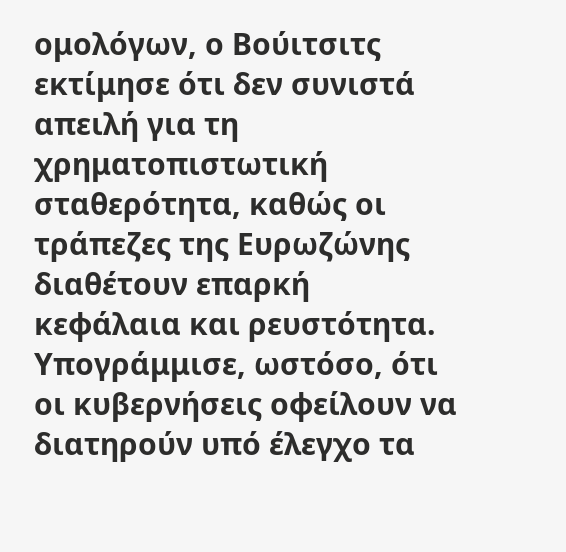ομολόγων, ο Βούιτσιτς εκτίμησε ότι δεν συνιστά απειλή για τη χρηματοπιστωτική σταθερότητα, καθώς οι τράπεζες της Ευρωζώνης διαθέτουν επαρκή κεφάλαια και ρευστότητα.
Υπογράμμισε, ωστόσο, ότι οι κυβερνήσεις οφείλουν να διατηρούν υπό έλεγχο τα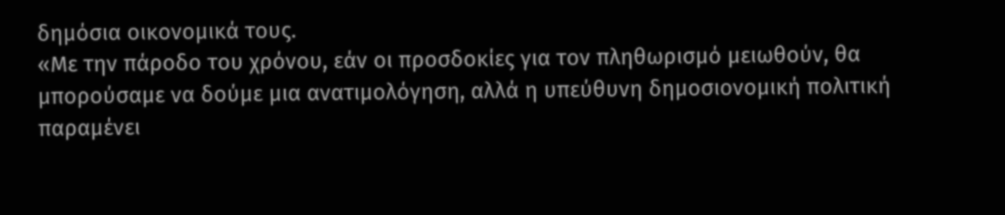δημόσια οικονομικά τους.
«Με την πάροδο του χρόνου, εάν οι προσδοκίες για τον πληθωρισμό μειωθούν, θα μπορούσαμε να δούμε μια ανατιμολόγηση, αλλά η υπεύθυνη δημοσιονομική πολιτική παραμένει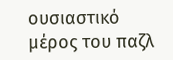ουσιαστικό μέρος του παζλ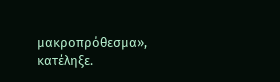μακροπρόθεσμα», κατέληξε.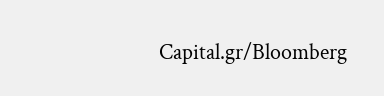Capital.gr/Bloomberg